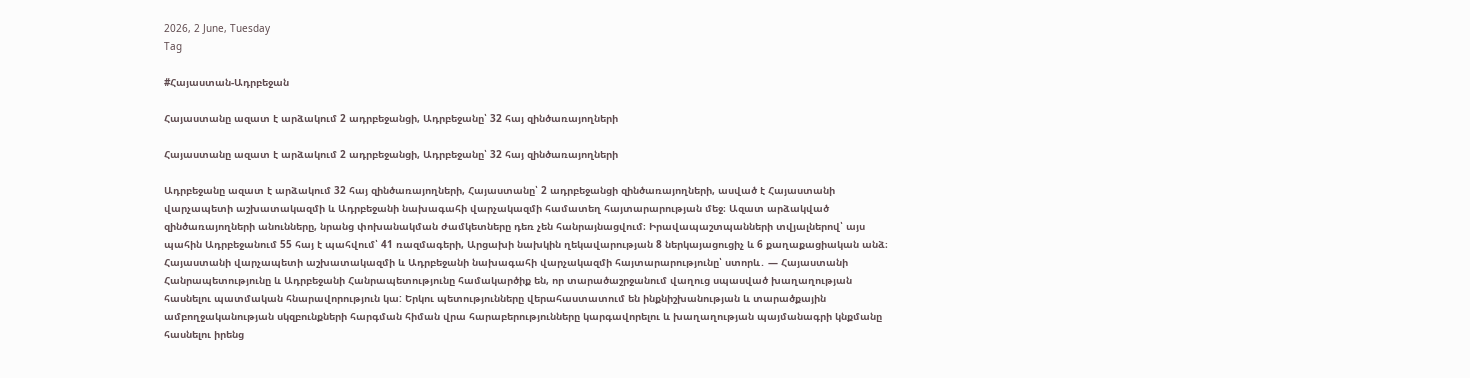2026, 2 June, Tuesday
Tag

#Հայաստան-Ադրբեջան

Հայաստանը ազատ է արձակում 2 ադրբեջանցի, Ադրբեջանը՝ 32 հայ զինծառայողների

Հայաստանը ազատ է արձակում 2 ադրբեջանցի, Ադրբեջանը՝ 32 հայ զինծառայողների

Ադրբեջանը ազատ է արձակում 32 հայ զինծառայողների, Հայաստանը՝ 2 ադրբեջանցի զինծառայողների, ասված է Հայաստանի վարչապետի աշխատակազմի և Ադրբեջանի նախագահի վարչակազմի համատեղ հայտարարության մեջ։ Ազատ արձակված զինծառայողների անունները, նրանց փոխանակման ժամկետները դեռ չեն հանրայնացվում։ Իրավապաշտպանների տվյալներով՝ այս պահին Ադրբեջանում 55 հայ է պահվում՝ 41 ռազմագերի, Արցախի նախկին ղեկավարության 8 ներկայացուցիչ և 6 քաղաքացիական անձ։ Հայաստանի վարչապետի աշխատակազմի և Ադրբեջանի նախագահի վարչակազմի հայտարարությունը՝ ստորև․ — Հայաստանի Հանրապետությունը և Ադրբեջանի Հանրապետությունը համակարծիք են, որ տարածաշրջանում վաղուց սպասված խաղաղության հասնելու պատմական հնարավորություն կա: Երկու պետությունները վերահաստատում են ինքնիշխանության և տարածքային ամբողջականության սկզբունքների հարգման հիման վրա հարաբերությունները կարգավորելու և խաղաղության պայմանագրի կնքմանը հասնելու իրենց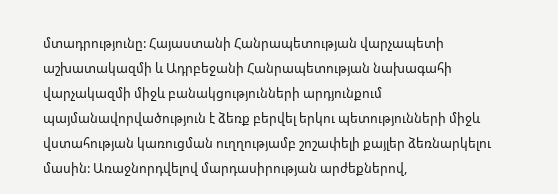մտադրությունը: Հայաստանի Հանրապետության վարչապետի աշխատակազմի և Ադրբեջանի Հանրապետության նախագահի վարչակազմի միջև բանակցությունների արդյունքում պայմանավորվածություն է ձեռք բերվել երկու պետությունների միջև վստահության կառուցման ուղղությամբ շոշափելի քայլեր ձեռնարկելու մասին: Առաջնորդվելով մարդասիրության արժեքներով,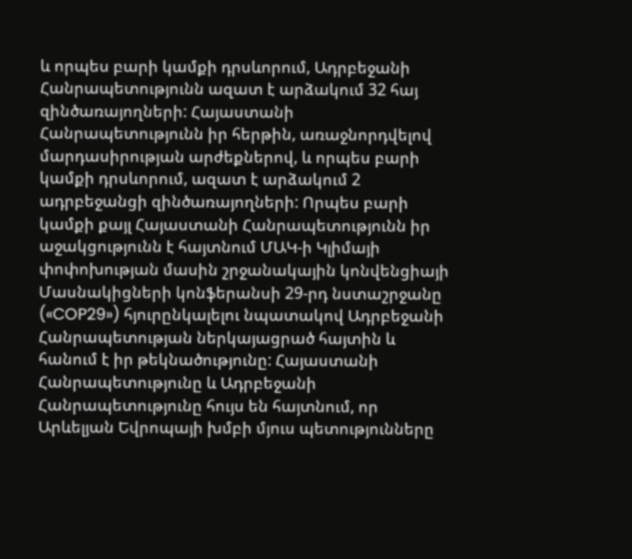և որպես բարի կամքի դրսևորում, Ադրբեջանի Հանրապետությունն ազատ է արձակում 32 հայ զինծառայողների: Հայաստանի Հանրապետությունն իր հերթին, առաջնորդվելով մարդասիրության արժեքներով, և որպես բարի կամքի դրսևորում, ազատ է արձակում 2 ադրբեջանցի զինծառայողների: Որպես բարի կամքի քայլ Հայաստանի Հանրապետությունն իր աջակցությունն է հայտնում ՄԱԿ-ի Կլիմայի փոփոխության մասին շրջանակային կոնվենցիայի Մասնակիցների կոնֆերանսի 29-րդ նստաշրջանը («COP29») հյուրընկալելու նպատակով Ադրբեջանի Հանրապետության ներկայացրած հայտին և հանում է իր թեկնածությունը: Հայաստանի Հանրապետությունը և Ադրբեջանի Հանրապետությունը հույս են հայտնում, որ Արևելյան Եվրոպայի խմբի մյուս պետությունները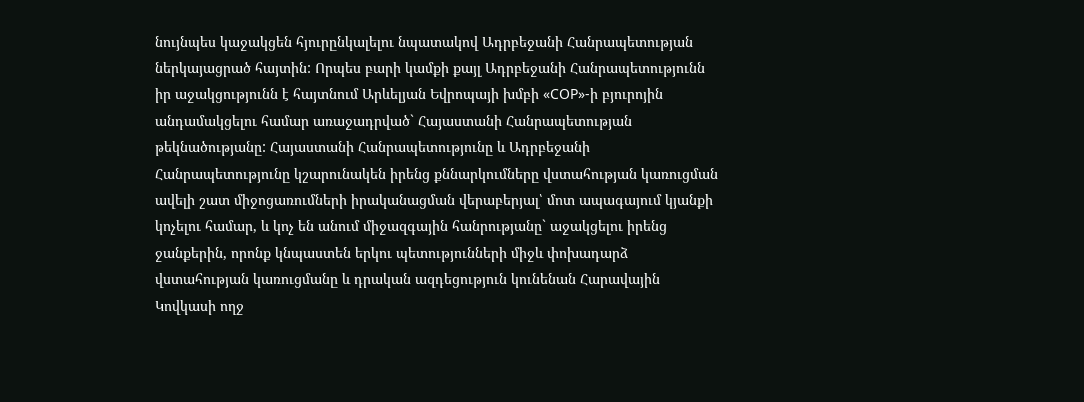նույնպես կաջակցեն հյուրընկալելու նպատակով Ադրբեջանի Հանրապետության ներկայացրած հայտին: Որպես բարի կամքի քայլ Ադրբեջանի Հանրապետությունն իր աջակցությունն է հայտնում Արևելյան Եվրոպայի խմբի «COP»-ի բյուրոյին անդամակցելու համար առաջադրված` Հայաստանի Հանրապետության թեկնածությանը: Հայաստանի Հանրապետությունը և Ադրբեջանի Հանրապետությունը կշարունակեն իրենց քննարկումները վստահության կառուցման ավելի շատ միջոցառումների իրականացման վերաբերյալ՝ մոտ ապագայում կյանքի կոչելու համար, և կոչ են անում միջազգային հանրությանը` աջակցելու իրենց ջանքերին, որոնք կնպաստեն երկու պետությունների միջև փոխադարձ վստահության կառուցմանը և դրական ազդեցություն կունենան Հարավային Կովկասի ողջ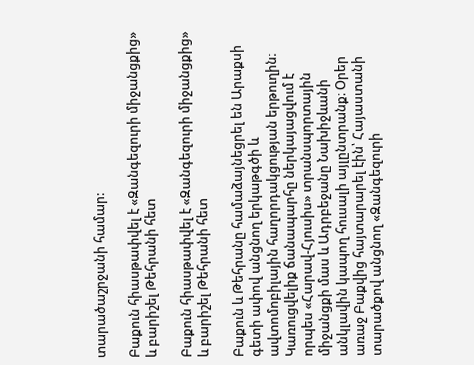տարածաշրջանի համար:

Բաքուն հիասթափվել է «Զանգեզուրի միջանցքից» և բարիշել Թեհրանի հետ

Բաքուն հիասթափվել է «Զանգեզուրի միջանցքից» և բարիշել Թեհրանի հետ

Բաքուն և Թեհրանը համաձայնեցրել են Արաքսի գետի ափով անցնող երկաթգծի և ավտոմոբիլային հաղորդակցության երթուղին։ Կառուցվելիք ճանապարհը ներկայացվում է որպես «Հարավ-Հյուսիս» տրանսպորտային միջանցքի մաս և Ադրբեջանը Նախիջևանի անկլավին կապող հուսալի այլընտրանք։ Օրեր առաջ Բաքվից հայտարարել էին՝ Հայաստանի տարածքով անցնող «Զանգեզուրի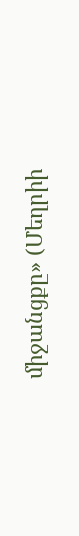միջանցքը» (Մեղրիի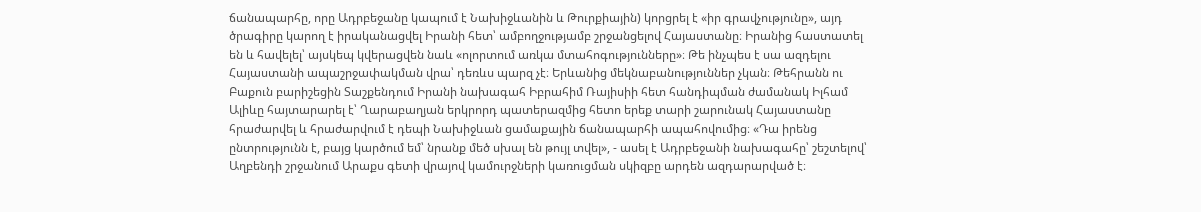ճանապարհը, որը Ադրբեջանը կապում է Նախիջևանին և Թուրքիային) կորցրել է «իր գրավչությունը», այդ ծրագիրը կարող է իրականացվել Իրանի հետ՝ ամբողջությամբ շրջանցելով Հայաստանը։ Իրանից հաստատել են և հավելել՝ այսկեպ կվերացվեն նաև «ոլորտում առկա մտահոգությունները»։ Թե ինչպես է սա ազդելու Հայաստանի ապաշրջափակման վրա՝ դեռևս պարզ չէ։ Երևանից մեկնաբանություններ չկան։ Թեհրանն ու Բաքուն բարիշեցին Տաշքենդում Իրանի նախագահ Իբրահիմ Ռայիսիի հետ հանդիպման ժամանակ Իլհամ Ալիևը հայտարարել է՝ Ղարաբաղյան երկրորդ պատերազմից հետո երեք տարի շարունակ Հայաստանը հրաժարվել և հրաժարվում է դեպի Նախիջևան ցամաքային ճանապարհի ապահովումից։ «Դա իրենց ընտրությունն է, բայց կարծում եմ՝ նրանք մեծ սխալ են թույլ տվել», - ասել է Ադրբեջանի նախագահը՝ շեշտելով՝ Աղբենդի շրջանում Արաքս գետի վրայով կամուրջների կառուցման սկիզբը արդեն ազդարարված է։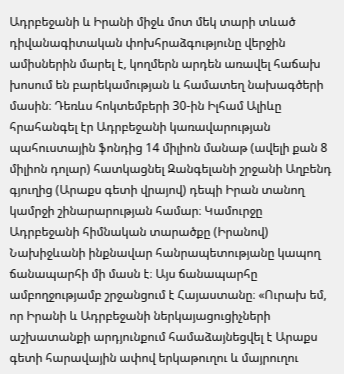Ադրբեջանի և Իրանի միջև մոտ մեկ տարի տևած դիվանագիտական փոխհրաձգությունը վերջին ամիսներին մարել է, կողմերն արդեն առավել հաճախ խոսում են բարեկամության և համատեղ նախագծերի մասին։ Դեռևս հոկտեմբերի 30-ին Իլհամ Ալիևը հրահանգել էր Ադրբեջանի կառավարության պահուստային ֆոնդից 14 միլիոն մանաթ (ավելի քան 8 միլիոն դոլար) հատկացնել Զանգելանի շրջանի Աղբենդ գյուղից (Արաքս գետի վրայով) դեպի Իրան տանող կամրջի շինարարության համար։ Կամուրջը Ադրբեջանի հիմնական տարածքը (Իրանով) Նախիջևանի ինքնավար հանրապետությանը կապող ճանապարհի մի մասն է։ Այս ճանապարհը ամբողջությամբ շրջանցում է Հայաստանը։ «Ուրախ եմ, որ Իրանի և Ադրբեջանի ներկայացուցիչների աշխատանքի արդյունքում համաձայնեցվել է Արաքս գետի հարավային ափով երկաթուղու և մայրուղու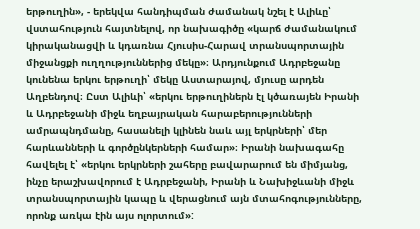երթուղին», - երեկվա հանդիպման ժամանակ նշել է Ալիևը՝ վստահություն հայտնելով, որ նախագիծը «կարճ ժամանակում կիրականացվի և կդառնա Հյուսիս-Հարավ տրանսպորտային միջանցքի ուղղություններից մեկը»։ Արդյունքում Ադրբեջանը կունենա երկու երթուղի՝ մեկը Աստարայով, մյուսը արդեն Աղբենդով։ Ըստ Ալիևի՝ «երկու երթուղիներն էլ կծառայեն Իրանի և Ադրբեջանի միջև եղբայրական հարաբերությունների ամրապնդմանը, հասանելի կլինեն նաև այլ երկրների՝ մեր հարևանների և գործընկերների համար»։ Իրանի նախագահը հավելել է՝ «երկու երկրների շահերը բավարարում են միմյանց, ինչը երաշխավորում է Ադրբեջանի, Իրանի և Նախիջևանի միջև տրանսպորտային կապը և վերացնում այն մտահոգությունները, որոնք առկա էին այս ոլորտում»: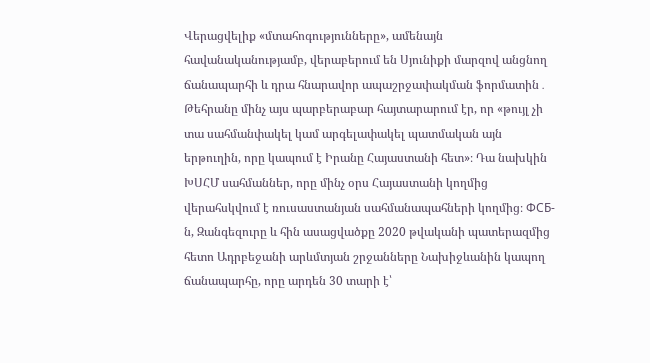Վերացվելիք «մտահոգությունները», ամենայն հավանականությամբ, վերաբերում են Սյունիքի մարզով անցնող ճանապարհի և դրա հնարավոր ապաշրջափակման ֆորմատին․ Թեհրանը մինչ այս պարբերաբար հայտարարում էր, որ «թույլ չի տա սահմանփակել կամ արգելափակել պատմական այն երթուղին, որը կապում է Իրանը Հայաստանի հետ»։ Դա նախկին ԽՍՀՄ սահմաններ, որը մինչ օրս Հայաստանի կողմից վերահսկվում է ռուսաստանյան սահմանապահների կողմից։ ФСБ-ն, Զանգեզուրը և հին ասացվածքը 2020 թվականի պատերազմից հետո Ադրբեջանի արևմտյան շրջանները Նախիջևանին կապող ճանապարհը, որը արդեն 30 տարի է՝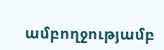ամբողջությամբ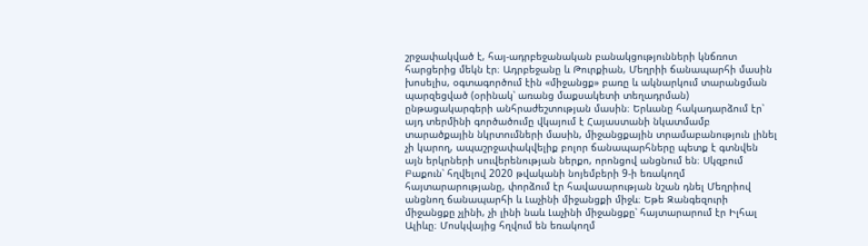շրջափակված է, հայ-ադրբեջանական բանակցությունների կնճռոտ հարցերից մեկն էր։ Ադրբեջանը և Թուրքիան, Մեղրիի ճանապարհի մասին խոսելիս, օգտագործում էին «միջանցք» բառը և ակնարկում տարանցման պարզեցված (օրինակ՝ առանց մաքսակետի տեղադրման) ընթացակարգերի անհրաժեշտության մասին։ Երևանը հակադարձում էր՝ այդ տերմինի գործածումը վկայում է Հայաստանի նկատմամբ տարածքային նկրտումների մասին, միջանցքային տրամաբանություն լինել չի կարող, ապաշրջափակվելիք բոլոր ճանապարհները պետք է գտնվեն այն երկրների սուվերենության ներքո, որոնցով անցնում են։ Սկզբում Բաքուն՝ հղվելով 2020 թվականի նոյեմբերի 9-ի եռակողմ հայտարարությանը, փորձում էր հավասարության նշան դնել Մեղրիով անցնող ճանապարհի և Լաչինի միջանցքի միջև։ Եթե Զանգեզուրի միջանցքը չլինի, չի լինի նաև Լաչինի միջանցքը՝ հայտարարում էր Իլհալ Ալիևը։ Մոսկվայից հղվում են եռակողմ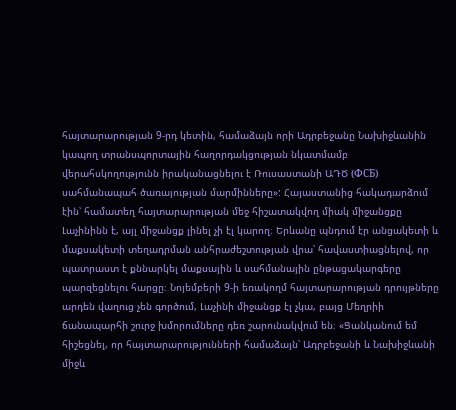հայտարարության 9-րդ կետին, համաձայն որի Ադրբեջանը Նախիջևանին կապող տրանսպորտային հաղորդակցության նկատմամբ վերահսկողությունն իրականացնելու է Ռուսաստանի ԱԴԾ (ФСБ) սահմանապահ ծառայության մարմինները»: Հայաստանից հակադարձում էին՝ համատեղ հայտարարության մեջ հիշատակվող միակ միջանցքը Լաչինինն է, այլ միջանցք լինել չի էլ կարող։ Երևանը պնդում էր անցակետի և մաքսակետի տեղադրման անհրաժեշտության վրա՝ հավաստիացնելով, որ պատրաստ է քննարկել մաքսային և սահմանային ընթացակարգերը պարզեցնելու հարցը։ Նոյեմբերի 9-ի եռակողմ հայտարարության դրույթները արդեն վաղուց չեն գործում, Լաչինի միջանցք էլ չկա, բայց Մեղրիի ճանապարհի շուրջ խմորումները դեռ շարունակվում են։ «Ցանկանում եմ հիշեցնել, որ հայտարարությունների համաձայն՝ Ադրբեջանի և Նախիջևանի միջև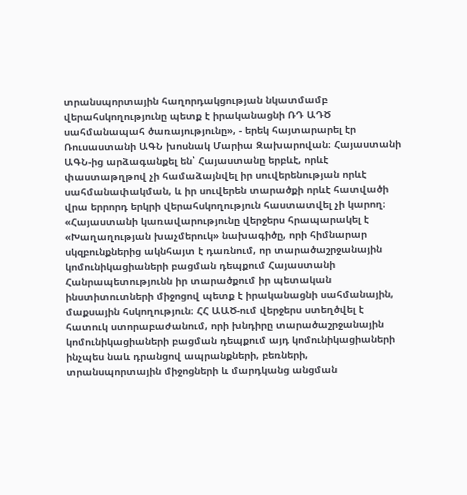տրանսպորտային հաղորդակցության նկատմամբ վերահսկողությունը պետք է իրականացնի ՌԴ ԱԴԾ սահմանապահ ծառայությունը», - երեկ հայտարարել էր Ռուսաստանի ԱԳՆ խոսնակ Մարիա Զախարովան։ Հայաստանի ԱԳՆ-ից արձագանքել են՝ Հայաստանը երբևէ, որևէ փաստաթղթով չի համաձայնվել իր սուվերենության որևէ սահմանափակման, և իր սուվերեն տարածքի որևէ հատվածի վրա երրորդ երկրի վերահսկողություն հաստատվել չի կարող։ «Հայաստանի կառավարությունը վերջերս հրապարակել է «Խաղաղության խաչմերուկ» նախագիծը, որի հիմնարար սկզբունքներից ակնհայտ է դառնում, որ տարածաշրջանային կոմունիկացիաների բացման դեպքում Հայաստանի Հանրապետությունն իր տարածքում իր պետական ինստիտուտների միջոցով պետք է իրականացնի սահմանային, մաքսային հսկողություն։ ՀՀ ԱԱԾ-ում վերջերս ստեղծվել է հատուկ ստորաբաժանում, որի խնդիրը տարածաշրջանային կոմունիկացիաների բացման դեպքում այդ կոմունիկացիաների ինչպես նաև դրանցով ապրանքների, բեռների, տրանսպորտային միջոցների և մարդկանց անցման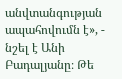անվտանգության ապահովումն է», - նշել է Անի Բադալյանը։ Թե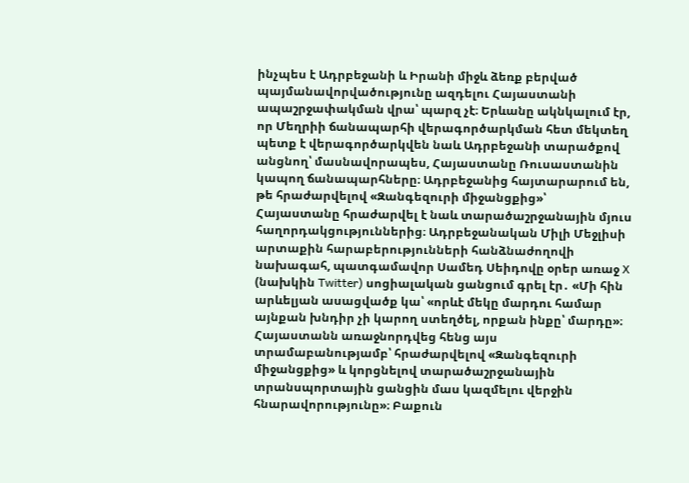ինչպես է Ադրբեջանի և Իրանի միջև ձեռք բերված պայմանավորվածությունը ազդելու Հայաստանի ապաշրջափակման վրա՝ պարզ չէ։ Երևանը ակնկալում էր, որ Մեղրիի ճանապարհի վերագործարկման հետ մեկտեղ պետք է վերագործարկվեն նաև Ադրբեջանի տարածքով անցնող՝ մասնավորապես, Հայաստանը Ռուսաստանին կապող ճանապարհները։ Ադրբեջանից հայտարարում են, թե հրաժարվելով «Զանգեզուրի միջանցքից»՝ Հայաստանը հրաժարվել է նաև տարածաշրջանային մյուս հաղորդակցություններից։ Ադրբեջանական Միլի Մեջլիսի արտաքին հարաբերությունների հանձնաժողովի նախագահ, պատգամավոր Սամեդ Սեիդովը օրեր առաջ X (նախկին Twitter) սոցիալական ցանցում գրել էր․ «Մի հին արևելյան ասացվածք կա՝ «որևէ մեկը մարդու համար այնքան խնդիր չի կարող ստեղծել, որքան ինքը՝ մարդը»։ Հայաստանն առաջնորդվեց հենց այս տրամաբանությամբ՝ հրաժարվելով «Զանգեզուրի միջանցքից» և կորցնելով տարածաշրջանային տրանսպորտային ցանցին մաս կազմելու վերջին հնարավորությունը»։ Բաքուն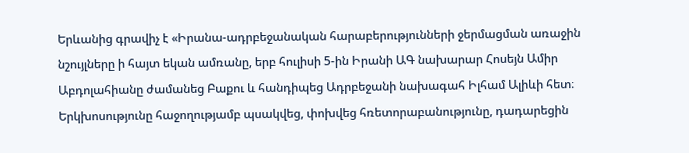Երևանից գրավիչ է «Իրանա-ադրբեջանական հարաբերությունների ջերմացման առաջին նշույլները ի հայտ եկան ամռանը, երբ հուլիսի 5-ին Իրանի ԱԳ նախարար Հոսեյն Ամիր Աբդոլահիանը ժամանեց Բաքու և հանդիպեց Ադրբեջանի նախագահ Իլհամ Ալիևի հետ։ Երկխոսությունը հաջողությամբ պսակվեց, փոխվեց հռետորաբանությունը, դադարեցին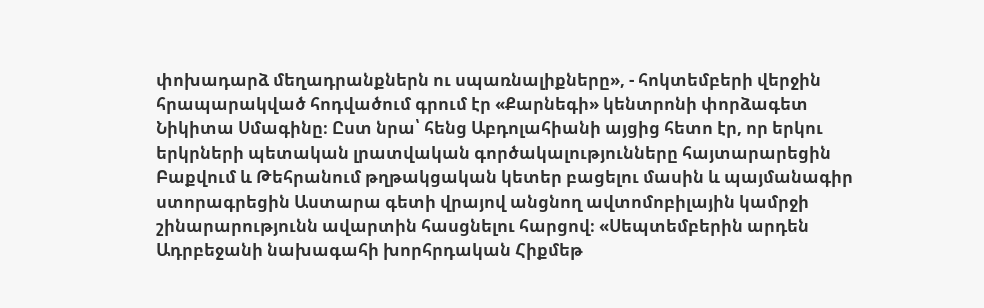փոխադարձ մեղադրանքներն ու սպառնալիքները», - հոկտեմբերի վերջին հրապարակված հոդվածում գրում էր «Քարնեգի» կենտրոնի փորձագետ Նիկիտա Սմագինը։ Ըստ նրա՝ հենց Աբդոլահիանի այցից հետո էր, որ երկու երկրների պետական լրատվական գործակալությունները հայտարարեցին Բաքվում և Թեհրանում թղթակցական կետեր բացելու մասին և պայմանագիր ստորագրեցին Աստարա գետի վրայով անցնող ավտոմոբիլային կամրջի շինարարությունն ավարտին հասցնելու հարցով։ «Սեպտեմբերին արդեն Ադրբեջանի նախագահի խորհրդական Հիքմեթ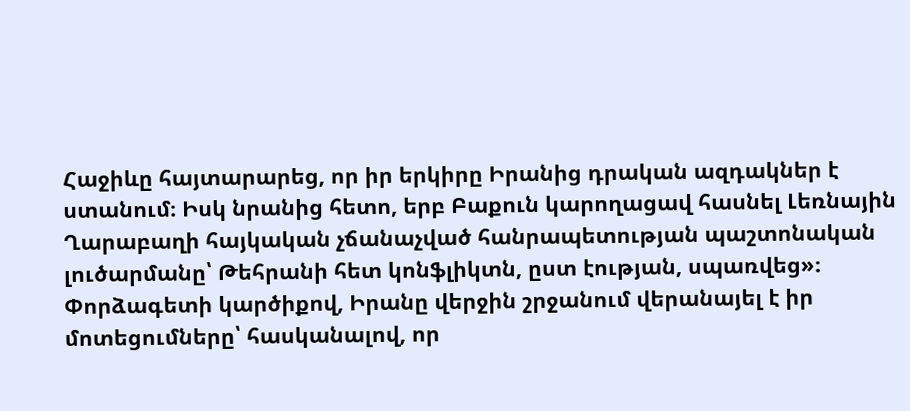Հաջիևը հայտարարեց, որ իր երկիրը Իրանից դրական ազդակներ է ստանում։ Իսկ նրանից հետո, երբ Բաքուն կարողացավ հասնել Լեռնային Ղարաբաղի հայկական չճանաչված հանրապետության պաշտոնական լուծարմանը՝ Թեհրանի հետ կոնֆլիկտն, ըստ էության, սպառվեց»։ Փորձագետի կարծիքով, Իրանը վերջին շրջանում վերանայել է իր մոտեցումները՝ հասկանալով, որ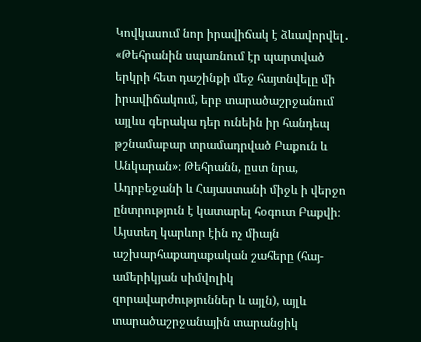Կովկասում նոր իրավիճակ է ձևավորվել․ «Թեհրանին սպառնում էր պարտված երկրի հետ դաշինքի մեջ հայտնվելը մի իրավիճակում, երբ տարածաշրջանում այլևս գերակա դեր ունեին իր հանդեպ թշնամաբար տրամադրված Բաքուն և Անկարան»։ Թեհրանն, ըստ նրա, Ադրբեջանի և Հայաստանի միջև ի վերջո ընտրություն է կատարել հօգուտ Բաքվի։ Այստեղ կարևոր էին ոչ միայն աշխարհաքաղաքական շահերը (հայ-ամերիկյան սիմվոլիկ զորավարժություններ և այլն), այլև տարածաշրջանային տարանցիկ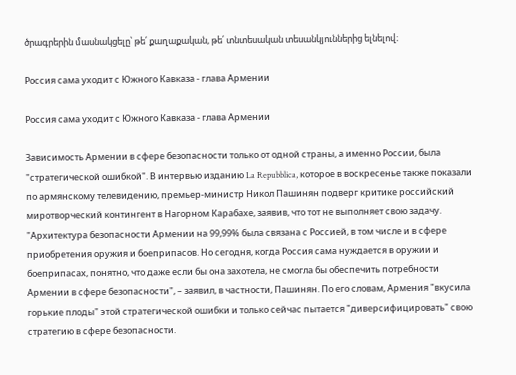ծրագրերին մասնակցելը՝ թե՛ քաղաքական, թե՛ տնտեսական տեսանկյուններից ելնելով։

Россия сама уходит с Южного Кавказа - глава Армении

Россия сама уходит с Южного Кавказа - глава Армении

Зависимость Армении в сфере безопасности только от одной страны, а именно России, была "стратегической ошибкой". В интервью изданию La Repubblica, которое в воскресенье также показали по армянскому телевидению, премьер-министр Никол Пашинян подверг критике российский миротворческий контингент в Нагорном Карабахе, заявив, что тот не выполняет свою задачу. "Архитектура безопасности Армении на 99,99% была связана с Россией, в том числе и в сфере приобретения оружия и боеприпасов. Но сегодня, когда Россия сама нуждается в оружии и боеприпасах, понятно, что даже если бы она захотела, не смогла бы обеспечить потребности Армении в сфере безопасности", – заявил, в частности, Пашинян. По его словам, Армения "вкусила горькие плоды" этой стратегической ошибки и только сейчас пытается "диверсифицировать" свою стратегию в сфере безопасности.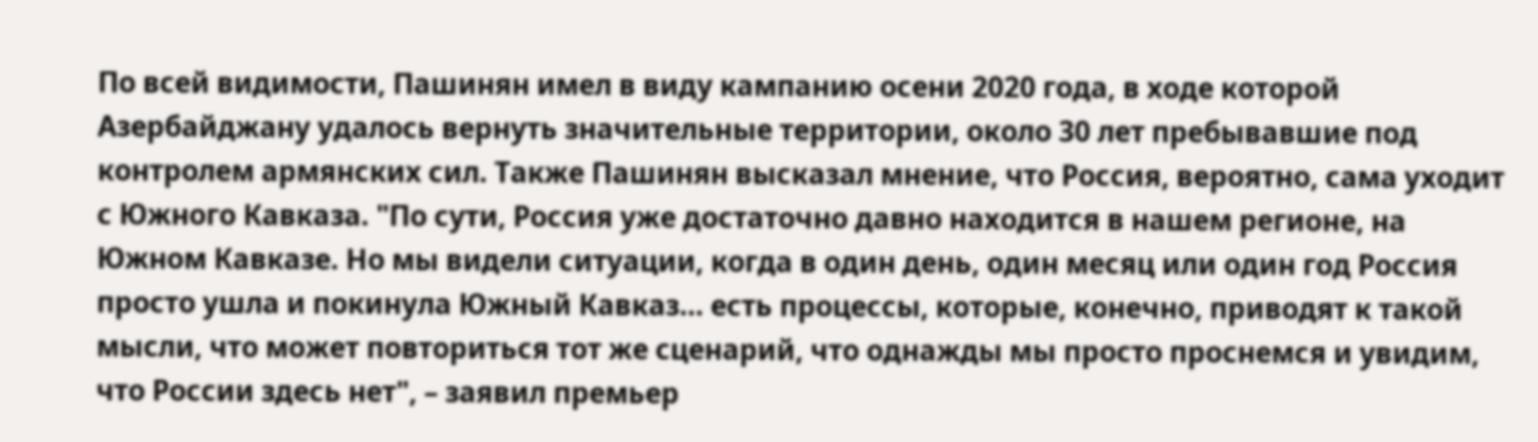По всей видимости, Пашинян имел в виду кампанию осени 2020 года, в ходе которой Азербайджану удалось вернуть значительные территории, около 30 лет пребывавшие под контролем армянских сил. Также Пашинян высказал мнение, что Россия, вероятно, сама уходит с Южного Кавказа. "По сути, Россия уже достаточно давно находится в нашем регионе, на Южном Кавказе. Но мы видели ситуации, когда в один день, один месяц или один год Россия просто ушла и покинула Южный Кавказ... есть процессы, которые, конечно, приводят к такой мысли, что может повториться тот же сценарий, что однажды мы просто проснемся и увидим, что России здесь нет", – заявил премьер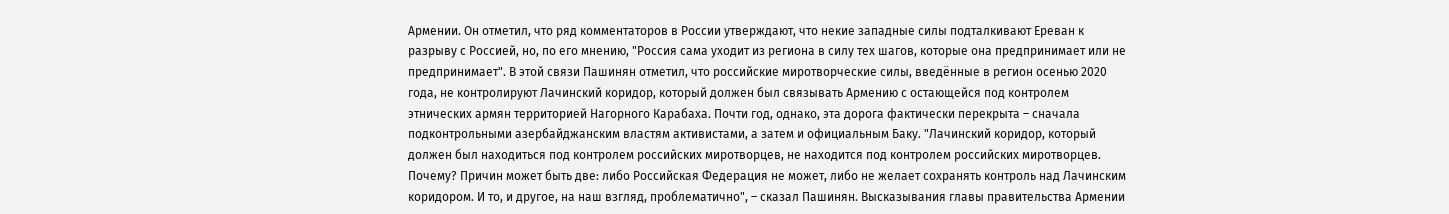Армении. Он отметил, что ряд комментаторов в России утверждают, что некие западные силы подталкивают Ереван к разрыву с Россией, но, по его мнению, "Россия сама уходит из региона в силу тех шагов, которые она предпринимает или не предпринимает". В этой связи Пашинян отметил, что российские миротворческие силы, введённые в регион осенью 2020 года, не контролируют Лачинский коридор, который должен был связывать Армению с остающейся под контролем этнических армян территорией Нагорного Карабаха. Почти год, однако, эта дорога фактически перекрыта – сначала подконтрольными азербайджанским властям активистами, а затем и официальным Баку. "Лачинский коридор, который должен был находиться под контролем российских миротворцев, не находится под контролем российских миротворцев. Почему? Причин может быть две: либо Российская Федерация не может, либо не желает сохранять контроль над Лачинским коридором. И то, и другое, на наш взгляд, проблематично", – сказал Пашинян. Высказывания главы правительства Армении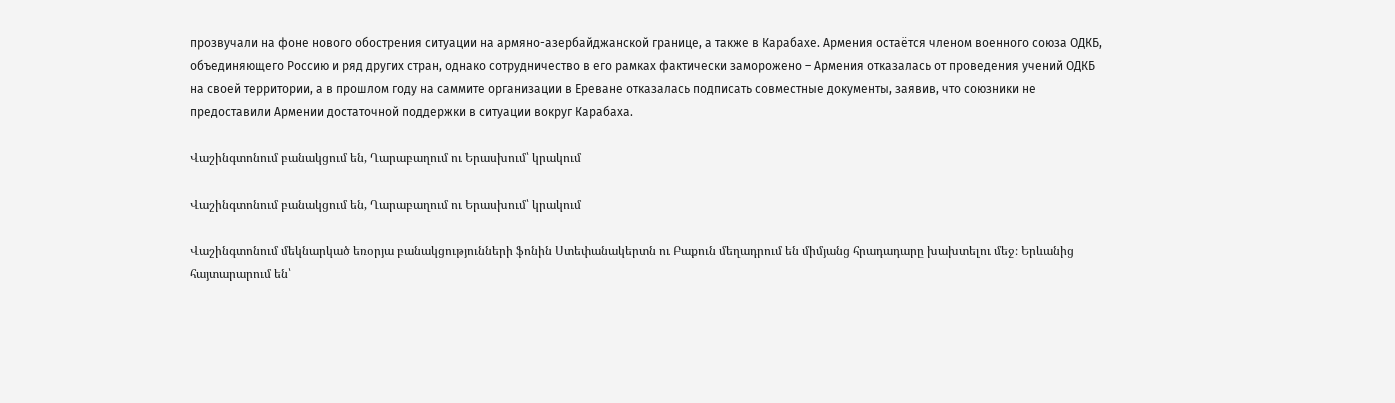прозвучали на фоне нового обострения ситуации на армяно-азербайджанской границе, а также в Карабахе. Армения остаётся членом военного союза ОДКБ, объединяющего Россию и ряд других стран, однако сотрудничество в его рамках фактически заморожено – Армения отказалась от проведения учений ОДКБ на своей территории, а в прошлом году на саммите организации в Ереване отказалась подписать совместные документы, заявив, что союзники не предоставили Армении достаточной поддержки в ситуации вокруг Карабаха.

Վաշինգտոնում բանակցում են, Ղարաբաղում ու Երասխում՝ կրակում

Վաշինգտոնում բանակցում են, Ղարաբաղում ու Երասխում՝ կրակում

Վաշինգտոնում մեկնարկած եռօրյա բանակցությունների ֆոնին Ստեփանակերտն ու Բաքուն մեղադրում են միմյանց հրադադարը խախտելու մեջ։ Երևանից հայտարարում են՝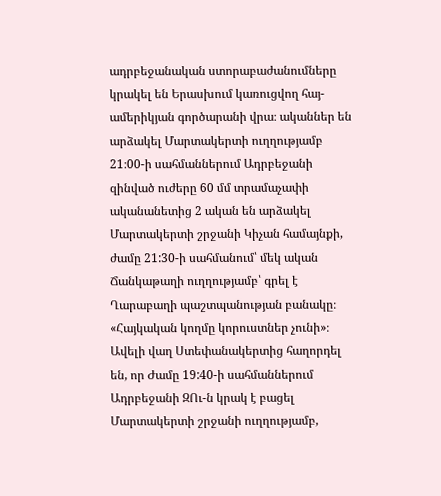ադրբեջանական ստորաբաժանումները կրակել են Երասխում կառուցվող հայ-ամերիկյան գործարանի վրա։ ականներ են արձակել Մարտակերտի ուղղությամբ 21։00-ի սահմաններում Ադրբեջանի զինված ուժերը 60 մմ տրամաչափի ականանետից 2 ական են արձակել Մարտակերտի շրջանի Կիչան համայնքի, ժամը 21:30-ի սահմանում՝ մեկ ական Ճանկաթաղի ուղղությամբ՝ գրել է Ղարաբաղի պաշտպանության բանակը։ «Հայկական կողմը կորուստներ չունի»։ Ավելի վաղ Ստեփանակերտից հաղորդել են, որ Ժամը 19:40-ի սահմաններում Ադրբեջանի ԶՈւ-ն կրակ է բացել Մարտակերտի շրջանի ուղղությամբ,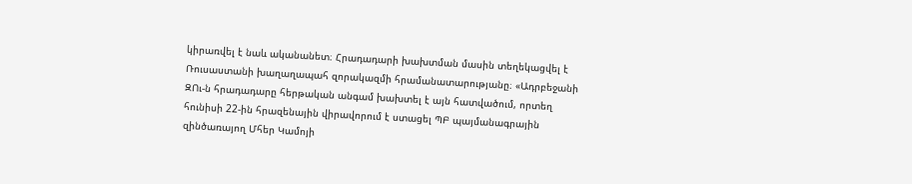կիրառվել է նաև ականանետ։ Հրադադարի խախտման մասին տեղեկացվել է Ռուսաստանի խաղաղապահ զորակազմի հրամանատարությանը։ «Ադրբեջանի ԶՈւ-ն հրադադարը հերթական անգամ խախտել է այն հատվածում, որտեղ հունիսի 22-ին հրազենային վիրավորում է ստացել ՊԲ պայմանագրային զինծառայող Մհեր Կամոյի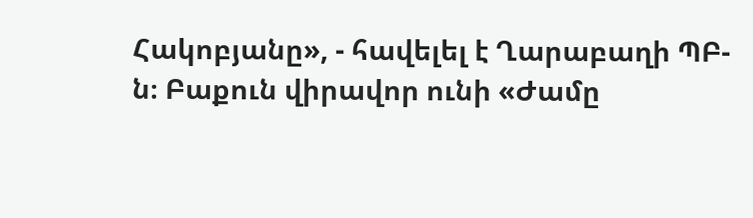Հակոբյանը», - հավելել է Ղարաբաղի ՊԲ-ն։ Բաքուն վիրավոր ունի «Ժամը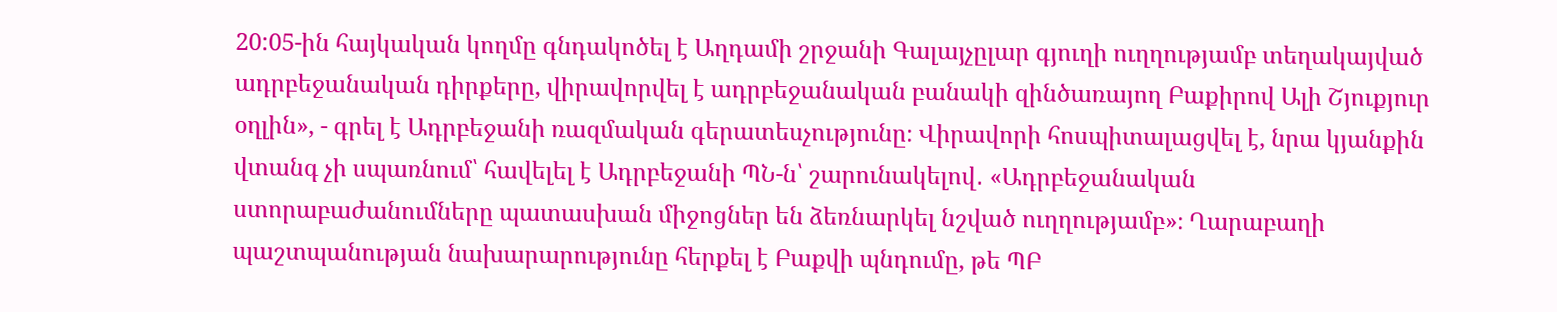20:05-ին հայկական կողմը գնդակոծել է Աղդամի շրջանի Գալայչըլար գյուղի ուղղությամբ տեղակայված ադրբեջանական դիրքերը, վիրավորվել է ադրբեջանական բանակի զինծառայող Բաքիրով Ալի Շյուքյուր օղլին», - գրել է Ադրբեջանի ռազմական գերատեսչությունը։ Վիրավորի հոսպիտալացվել է, նրա կյանքին վտանգ չի սպառնում՝ հավելել է Ադրբեջանի ՊՆ-ն՝ շարունակելով․ «Ադրբեջանական ստորաբաժանումները պատասխան միջոցներ են ձեռնարկել նշված ուղղությամբ»։ Ղարաբաղի պաշտպանության նախարարությունը հերքել է Բաքվի պնդումը, թե ՊԲ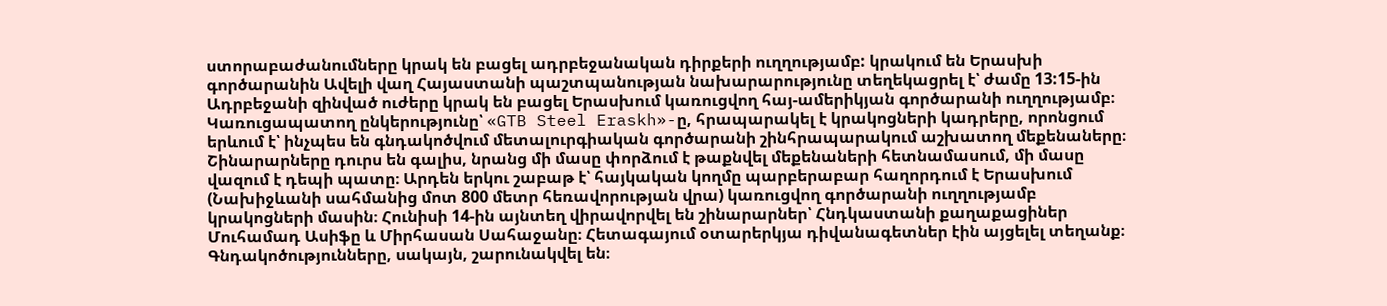ստորաբաժանումները կրակ են բացել ադրբեջանական դիրքերի ուղղությամբ: կրակում են Երասխի գործարանին Ավելի վաղ Հայաստանի պաշտպանության նախարարությունը տեղեկացրել է՝ ժամը 13:15-ին Ադրբեջանի զինված ուժերը կրակ են բացել Երասխում կառուցվող հայ-ամերիկյան գործարանի ուղղությամբ։ Կառուցապատող ընկերությունը՝ «GTB Steel Eraskh»-ը, հրապարակել է կրակոցների կադրերը, որոնցում երևում է՝ ինչպես են գնդակոծվում մետալուրգիական գործարանի շինհրապարակում աշխատող մեքենաները։ Շինարարները դուրս են գալիս, նրանց մի մասը փորձում է թաքնվել մեքենաների հետնամասում, մի մասը վազում է դեպի պատը։ Արդեն երկու շաբաթ է՝ հայկական կողմը պարբերաբար հաղորդում է Երասխում (Նախիջևանի սահմանից մոտ 800 մետր հեռավորության վրա) կառուցվող գործարանի ուղղությամբ կրակոցների մասին։ Հունիսի 14-ին այնտեղ վիրավորվել են շինարարներ՝ Հնդկաստանի քաղաքացիներ Մուհամադ Ասիֆը և Միրհասան Սահաջանը։ Հետագայում օտարերկյա դիվանագետներ էին այցելել տեղանք։ Գնդակոծությունները, սակայն, շարունակվել են։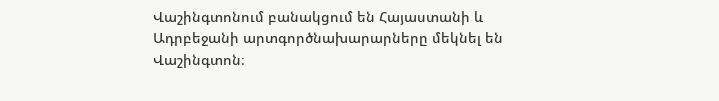Վաշինգտոնում բանակցում են Հայաստանի և Ադրբեջանի արտգործնախարարները մեկնել են Վաշինգտոն։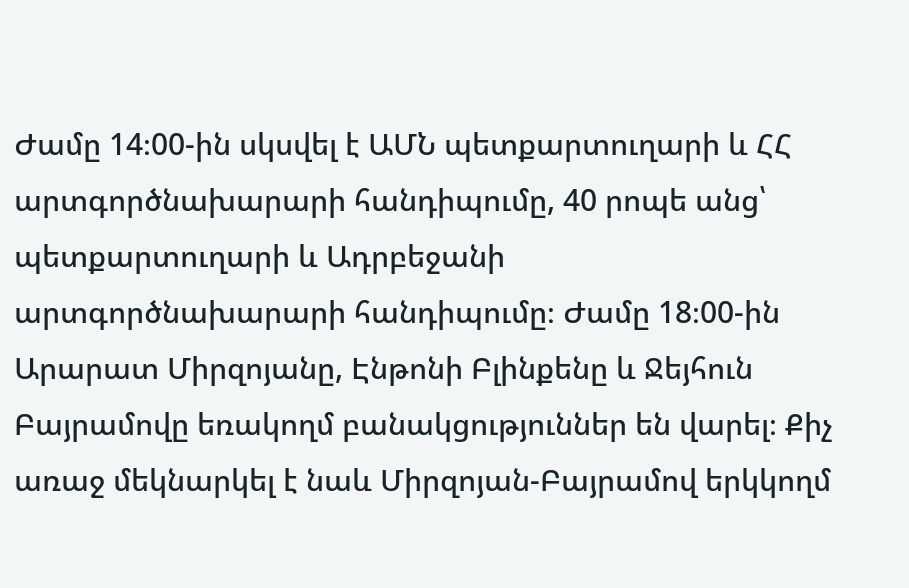Ժամը 14։00-ին սկսվել է ԱՄՆ պետքարտուղարի և ՀՀ արտգործնախարարի հանդիպումը, 40 րոպե անց՝ պետքարտուղարի և Ադրբեջանի արտգործնախարարի հանդիպումը։ Ժամը 18։00-ին Արարատ Միրզոյանը, Էնթոնի Բլինքենը և Ջեյհուն Բայրամովը եռակողմ բանակցություններ են վարել։ Քիչ առաջ մեկնարկել է նաև Միրզոյան-Բայրամով երկկողմ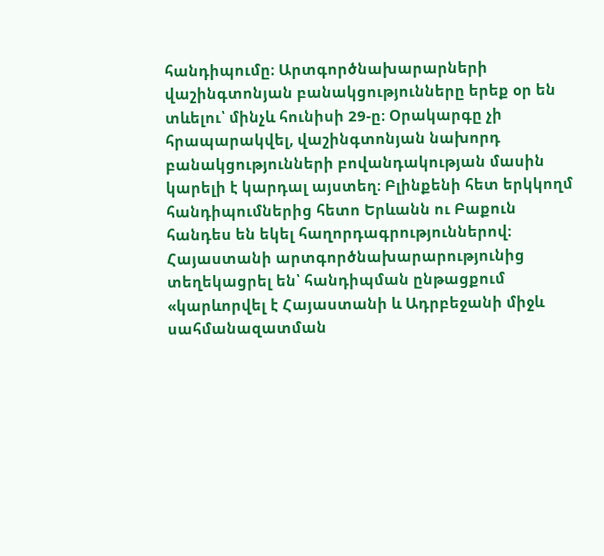հանդիպումը։ Արտգործնախարարների վաշինգտոնյան բանակցությունները երեք օր են տևելու՝ մինչև հունիսի 29-ը։ Օրակարգը չի հրապարակվել, վաշինգտոնյան նախորդ բանակցությունների բովանդակության մասին կարելի է կարդալ այստեղ։ Բլինքենի հետ երկկողմ հանդիպումներից հետո Երևանն ու Բաքուն հանդես են եկել հաղորդագրություններով։ Հայաստանի արտգործնախարարությունից տեղեկացրել են՝ հանդիպման ընթացքում «կարևորվել է Հայաստանի և Ադրբեջանի միջև սահմանազատման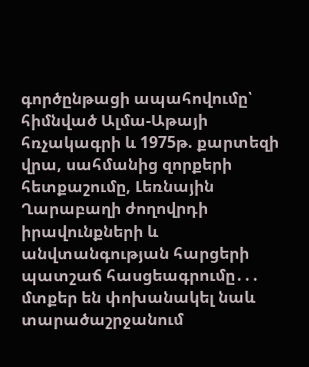գործընթացի ապահովումը՝ հիմնված Ալմա-Աթայի հռչակագրի և 1975թ. քարտեզի վրա, սահմանից զորքերի հետքաշումը, Լեռնային Ղարաբաղի ժողովրդի իրավունքների և անվտանգության հարցերի պատշաճ հասցեագրումը․․․ մտքեր են փոխանակել նաև տարածաշրջանում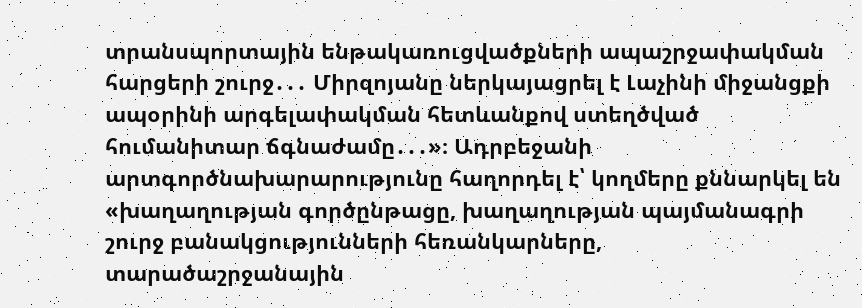տրանսպորտային ենթակառուցվածքների ապաշրջափակման հարցերի շուրջ․․․ Միրզոյանը ներկայացրել է Լաչինի միջանցքի ապօրինի արգելափակման հետևանքով ստեղծված հումանիտար ճգնաժամը․․․»։ Ադրբեջանի արտգործնախարարությունը հաղորդել է՝ կողմերը քննարկել են «խաղաղության գործընթացը, խաղաղության պայմանագրի շուրջ բանակցությունների հեռանկարները, տարածաշրջանային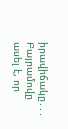իրավիճակը․․․ Բայրամովը ասել է, որ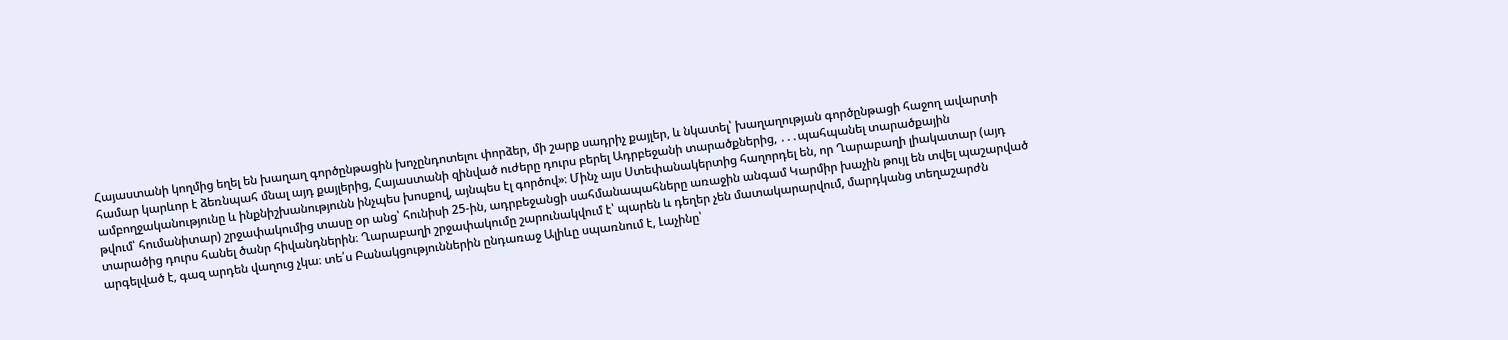Հայաստանի կողմից եղել են խաղաղ գործընթացին խոչընդոտելու փորձեր, մի շարք սադրիչ քայլեր, և նկատել՝ խաղաղության գործընթացի հաջող ավարտի համար կարևոր է ձեռնպահ մնալ այդ քայլերից, Հայաստանի զինված ուժերը դուրս բերել Ադրբեջանի տարածքներից, ․․․պահպանել տարածքային ամբողջականությունը և ինքնիշխանությունն ինչպես խոսքով, այնպես էլ գործով»։ Մինչ այս Ստեփանակերտից հաղորդել են, որ Ղարաբաղի լիակատար (այդ թվում՝ հումանիտար) շրջափակումից տասը օր անց՝ հունիսի 25-ին, ադրբեջանցի սահմանապահները առաջին անգամ Կարմիր խաչին թույլ են տվել պաշարված տարածից դուրս հանել ծանր հիվանդներին։ Ղարաբաղի շրջափակումը շարունակվում է՝ պարեն և դեղեր չեն մատակարարվում, մարդկանց տեղաշարժն արգելված է, գազ արդեն վաղուց չկա։ տե՛ս Բանակցություններին ընդառաջ Ալիևը սպառնում է, Լաչինը՝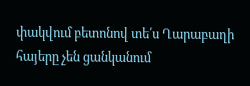փակվում բետոնով տե՛ս Ղարաբաղի հայերը չեն ցանկանում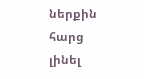ներքին հարց լինել